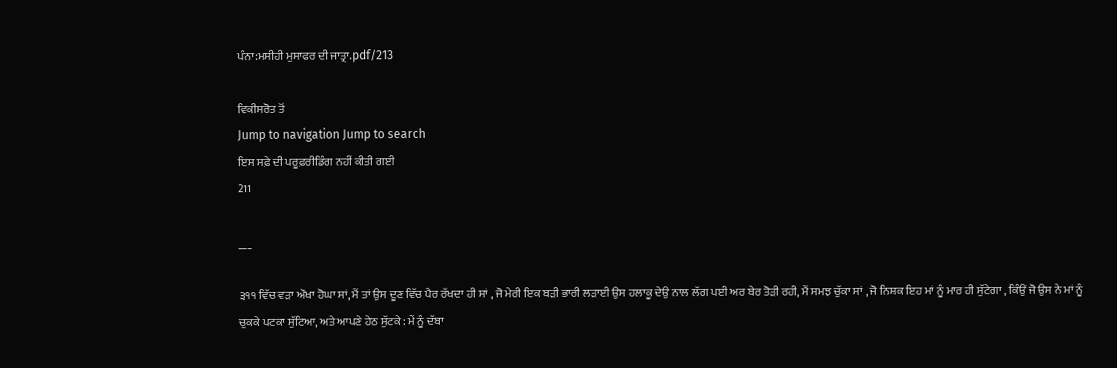ਪੰਨਾ:ਮਸੀਹੀ ਮੁਸਾਫਰ ਦੀ ਜਾਤ੍ਰਾ.pdf/213

ਵਿਕੀਸਰੋਤ ਤੋਂ
Jump to navigation Jump to search
ਇਸ ਸਫ਼ੇ ਦੀ ਪਰੂਫ਼ਰੀਡਿੰਗ ਨਹੀਂ ਕੀਤੀ ਗਈ
211

___

੩੧੧ ਵਿੱਚ ਵੜਾ ਔਖਾ ਹੋਘਾ ਸਾਂ, ਮੈਂ ਤਾਂ ਉਸ ਦੂਣ ਵਿੱਚ ਪੈਰ ਰੱਖਦਾ ਹੀ ਸਾਂ , ਜੋ ਮੇਰੀ ਇਕ ਬੜੀ ਭਾਰੀ ਲੜਾਈ ਉਸ ਹਲਾਕੂ ਦੇਉ ਨਾਲ ਲੱਗ ਪਈ ਅਰ ਬੇਰ ਤੋੜੀ ਰਹੀ, ਮੈਂ ਸਮਝ ਚੁੱਕਾ ਸਾਂ , ਜੋ ਨਿਸ਼ਕ ਇਹ ਮਾਂ ਨੂੰ ਮਾਰ ਹੀ ਸੁੱਟੇਗਾ , ਕਿੰਉਂ ਜੋ ਉਸ ਨੇ ਮਾਂ ਨੂੰ ਚੁਕਕੇ ਪਟਕਾ ਸੁੱਟਿਆ, ਅਤੇ ਆਪਣੇ ਹੇਠ ਸੁੱਟਕੇ : ਮੇਂ ਨੂੰ ਦੱਬਾ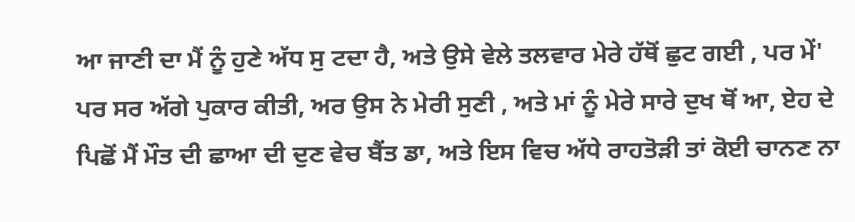ਆ ਜਾਣੀ ਦਾ ਮੈਂ ਨੂੰ ਹੁਣੇ ਅੱਧ ਸੁ ਟਦਾ ਹੈ, ਅਤੇ ਉਸੇ ਵੇਲੇ ਤਲਵਾਰ ਮੇਰੇ ਹੱਥੋਂ ਛੁਟ ਗਈ , ਪਰ ਮੇਂ' ਪਰ ਸਰ ਅੱਗੇ ਪੁਕਾਰ ਕੀਤੀ, ਅਰ ਉਸ ਨੇ ਮੇਰੀ ਸੁਣੀ , ਅਤੇ ਮਾਂ ਨੂੰ ਮੇਰੇ ਸਾਰੇ ਦੁਖ ਥੋਂ ਆ, ਏਹ ਦੇ ਪਿਛੋਂ ਮੈਂ ਮੌਤ ਦੀ ਛਾਆ ਦੀ ਦੁਣ ਵੇਚ ਬੈਂਤ ਡਾ, ਅਤੇ ਇਸ ਵਿਚ ਅੱਧੇ ਰਾਹਤੋੜੀ ਤਾਂ ਕੋਈ ਚਾਨਣ ਨਾ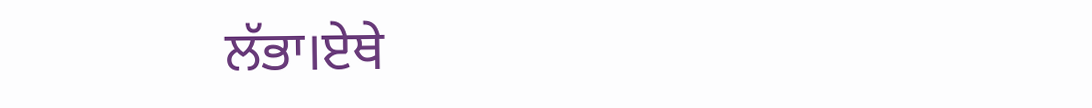ਲੱਭਾ।ਏਥੇ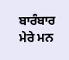ਬਾਰੰਬਾਰ ਮੇਰੇ ਮਨ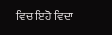ਵਿਚ ਇਹੋ ਵਿਦਾ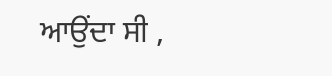ਆਉਂਦਾ ਸੀ ,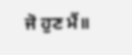ਜੋ ਹੁਣ ਮੈਂ॥